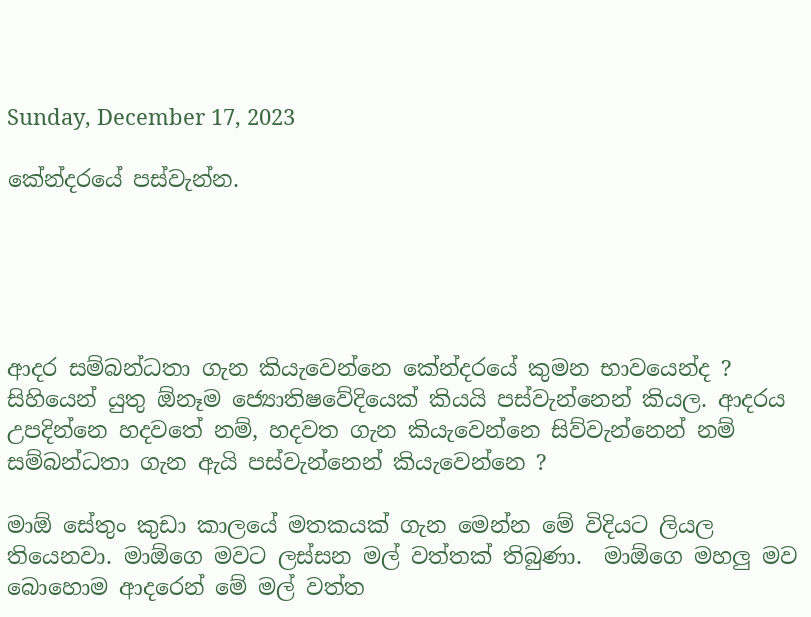Sunday, December 17, 2023

කේන්දරයේ පස්වැන්න.





ආදර සම්බන්ධතා ගැන කියැවෙන්නෙ කේන්දරයේ කුමන භාවයෙන්ද ? සිහියෙන් යුතු ඕනෑම ජ්‍යොතිෂවේදියෙක් කියයි පස්වැන්නෙන් කියල. ආදරය උපදින්නෙ හදවතේ නම්, හදවත ගැන කියැවෙන්නෙ සිව්වැන්නෙන් නම් සම්බන්ධතා ගැන ඇයි පස්වැන්නෙන් කියැවෙන්නෙ ?

මාඕ සේතුං කුඩා කාලයේ මතකයක් ගැන මෙන්න මේ විදියට ලියල තියෙනවා. මාඕගෙ මවට ලස්සන මල් වත්තක් තිබුණා.  මාඕගෙ මහලු මව බොහොම ආදරෙන් මේ මල් වත්ත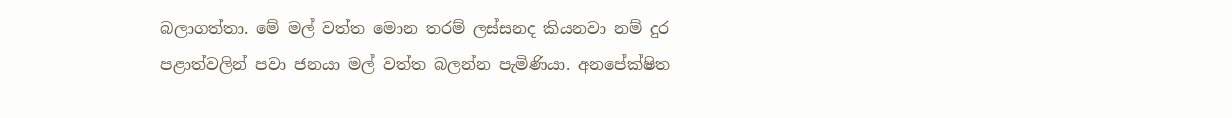බලාගත්තා. මේ මල් වත්ත මොන තරම් ලස්සනද කියනවා නම් දුර පළාත්වලින් පවා ජනයා මල් වත්ත බලන්න පැමිණියා. අනපේක්ෂිත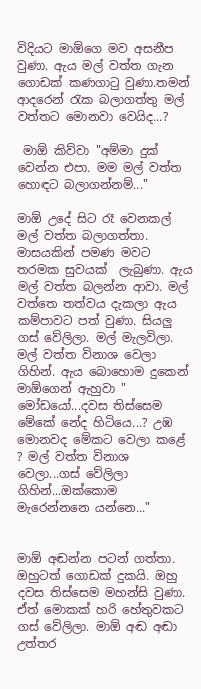විදියට මාඕගෙ මව අසනීප වුණා. ඇය මල් වත්ත ගැන ගොඩක් කණගාටු වුණා.තමන් ආදරෙන් රැක බලාගත්තු මල් වත්තට මොනවා වෙයිද...?

 මාඕ කිව්වා "අම්මා දුක් වෙන්න එපා. මම මල් වත්ත හොඳට බලාගන්නම්..."

මාඕ උදේ සිට රෑ වෙනකල් මල් වත්ත බලාගත්තා. මාසයකින් පමණ මවට තරමක සුවයක්  ලැබුණා. ඇය මල් වත්ත බලන්න ආවා. මල් වත්තෙ තත්වය දැකලා ඇය කම්පාවට පත් වුණා. සියලු ගස් වේලිලා. මල් මැලවිලා. මල් වත්ත විනාශ වෙලා ගිහින්. ඇය බොහොම දුකෙන් මාඕගෙන් ඇහුවා " මෝඩයෝ...දවස තිස්සෙම මේකේ නේද හිටියෙ...? උඹ මොනවද මේකට වෙලා කළේ ? මල් වත්ත විනාශ වෙලා...ගස් වේලිලා ගිහින්...ඔක්කොම මැරෙන්නනෙ යන්නෙ..."


මාඕ අඬන්න පටන් ගත්තා. ඔහුටත් ගොඩක් දුකයි. ඔහු දවස තිස්සෙම මහන්සි වුණා. ඒත් මොකක් හරි හේතුවකට ගස් වේලිලා. මාඕ අඬ අඬා උත්තර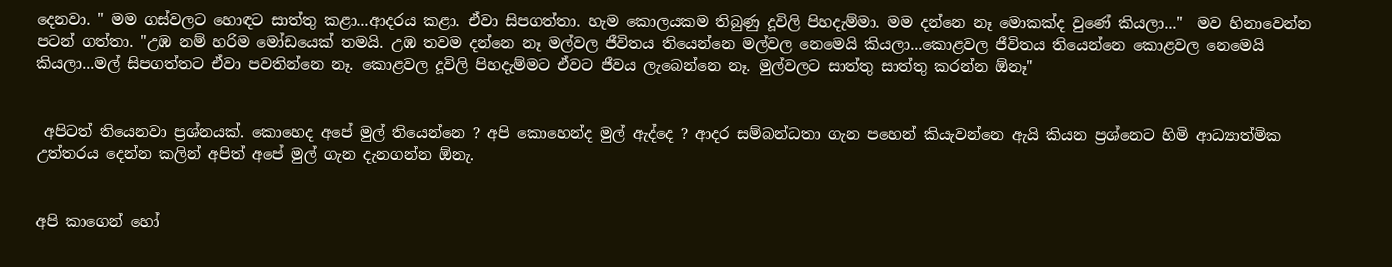දෙනවා. " මම ගස්වලට හොඳට සාත්තු කළා...ආදරය කළා. ඒවා සිපගත්තා. හැම කොලයකම තිබුණු දූවිලි පිහදැම්මා. මම දන්නෙ නෑ මොකක්ද වුණේ කියලා..."  මව හිනාවෙන්න පටන් ගත්තා. "උඹ නම් හරිම මෝඩයෙක් තමයි. උඹ තවම දන්නෙ නෑ මල්වල ජීවිතය තියෙන්නෙ මල්වල නෙමෙයි කියලා...කොළවල ජීවිතය තියෙන්නෙ කොළවල නෙමෙයි කියලා...මල් සිපගත්තට ඒවා පවතින්නෙ නෑ. කොළවල දූවිලි පිහදැම්මට ඒවට ජීවය ලැබෙන්නෙ නෑ. මුල්වලට සාත්තු සාත්තු කරන්න ඕනෑ"


 අපිටත් තියෙනවා ප්‍රශ්නයක්. කොහෙද අපේ මුල් තියෙන්නෙ ? අපි කොහෙන්ද මුල් ඇද්දෙ ? ආදර සම්බන්ධතා ගැන පහෙන් කියැවන්නෙ ඇයි කියන ප්‍රශ්නෙට හිමි ආධ්‍යාත්මික උත්තරය දෙන්න කලින් අපිත් අපේ මුල් ගැන දැනගන්න ඕනැ.


අපි කාගෙන් හෝ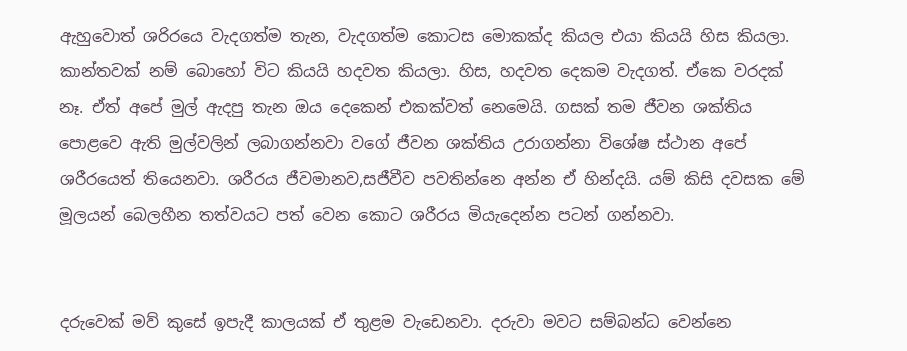ඇහුවොත් ශරිරයෙ වැදගත්ම තැන, වැදගත්ම කොටස මොකක්ද කියල එයා කියයි හිස කියලා. කාන්තවක් නම් බොහෝ විට කියයි හදවත කියලා. හිස, හදවත දෙකම වැදගත්. ඒකෙ වරදක් නෑ. ඒත් අපේ මුල් ඇදපු තැන ඔය දෙකෙන් එකක්වත් නෙමෙයි. ගසක් තම ජීවන ශක්තිය පොළවෙ ඇති මුල්වලින් ලබාගන්නවා වගේ ජීවන ශක්තිය උරාගන්නා විශේෂ ස්ථාන අපේ ශරීරයෙත් තියෙනවා. ශරීරය ජීවමානව,සජීවීව පවතින්නෙ අන්න ඒ හින්දයි. යම් කිසි දවසක මේ මූලයන් බෙලහීන තත්වයට පත් වෙන කොට ශරීරය මියැදෙන්න පටන් ගන්නවා.


දරුවෙක් මව් කුසේ ඉපැදී කාලයක් ඒ තුළම වැඩෙනවා. දරුවා මවට සම්බන්ධ වෙන්නෙ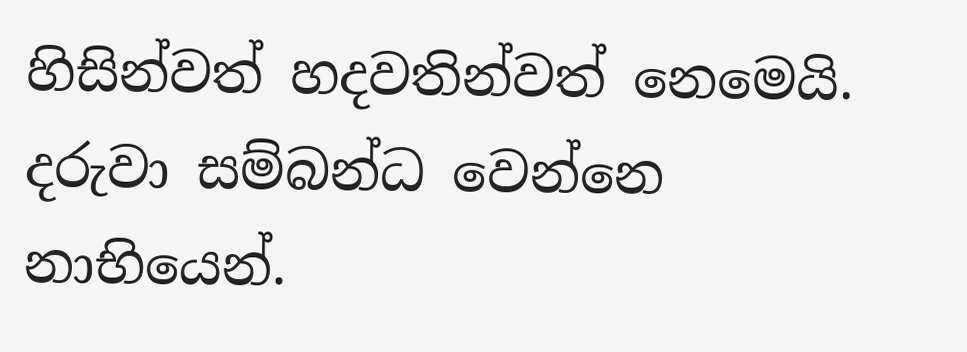හිසින්වත් හදවතින්වත් නෙමෙයි. දරුවා සම්බන්ධ වෙන්නෙ නාභියෙන්.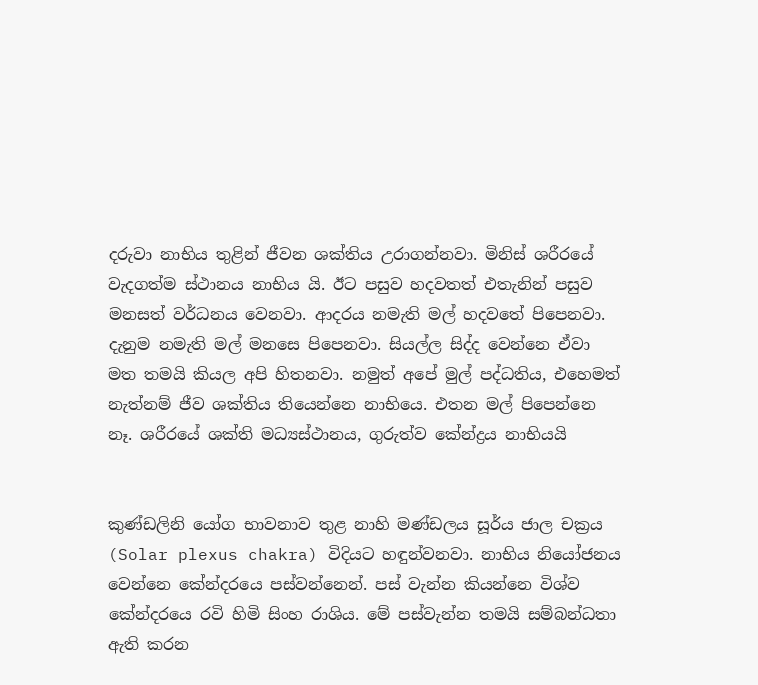දරුවා නාභිය තුළින් ජීවන ශක්තිය උරාගන්නවා. මිනිස් ශරීරයේ වැදගත්ම ස්ථානය නාභිය යි. ඊට පසුව හදවතත් එතැනින් පසුව මනසත් වර්ධනය වෙනවා. ආදරය නමැති මල් හදවතේ පිපෙනවා. දැනුම නමැති මල් මනසෙ පිපෙනවා. සියල්ල සිද්ද වෙන්නෙ ඒවා මත තමයි කියල අපි හිතනවා. නමුත් අපේ මුල් පද්ධතිය, එහෙමත් නැත්නම් ජීව ශක්තිය තියෙන්නෙ නාභියෙ. එතන මල් පිපෙන්නෙ නෑ. ශරීරයේ ශක්ති මධ්‍යස්ථානය, ගුරුත්ව කේන්ද්‍රය නාභියයි


කුණ්ඩලිනි යෝග භාවනාව තුළ නාහි මණ්ඩලය සූර්ය ජාල චක්‍රය (Solar plexus chakra) විදියට හඳුන්වනවා. නාභිය නියෝජනය වෙන්නෙ කේන්දරයෙ පස්වන්නෙන්. පස් වැන්න කියන්නෙ විශ්ව කේන්දරයෙ රවි හිමි සිංහ රාශිය. මේ පස්වැන්න තමයි සම්බන්ධතා ඇති කරන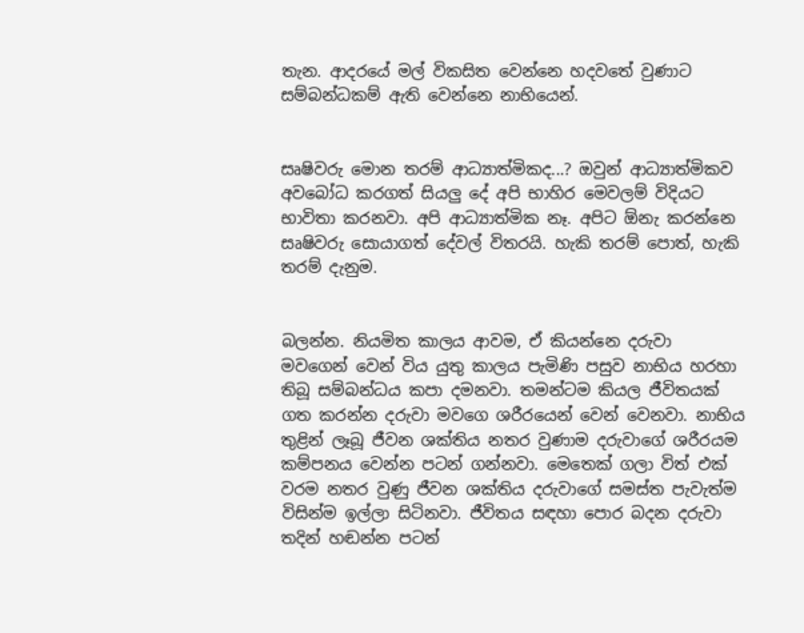තැන. ආදරයේ මල් විකසිත වෙන්නෙ හදවතේ වුණාට සම්බන්ධකම් ඇති වෙන්නෙ නාභියෙන්.


සෘෂිවරු මොන තරම් ආධ්‍යාත්මිකද...? ඔවුන් ආධ්‍යාත්මිකව අවබෝධ කරගත් සියලු දේ අපි භාහිර මෙවලම් විදියට භාවිතා කරනවා. අපි ආධ්‍යාත්මික නෑ. අපිට ඕනැ කරන්නෙ සෘෂිවරු සොයාගත් දේවල් විතරයි. හැකි තරම් පොත්, හැකි තරම් දැනුම.


බලන්න. නියමිත කාලය ආවම, ඒ කියන්නෙ දරුවා මවගෙන් වෙන් විය යුතු කාලය පැමිණි පසුව නාභිය හරහා තිබූ සම්බන්ධය කපා දමනවා. තමන්ටම කියල ජීවිතයක් ගත කරන්න දරුවා මවගෙ ශරීරයෙන් වෙන් වෙනවා. නාභිය තුළින් ලෑබූ ජීවන ශක්තිය නතර වුණාම දරුවාගේ ශරීරයම කම්පනය වෙන්න පටන් ගන්නවා. මෙතෙක් ගලා විත් එක් වරම නතර වුණු ජීවන ශක්තිය දරුවාගේ සමස්ත පැවැත්ම විසින්ම ඉල්ලා සිටිනවා. ජීවිතය සඳහා පොර බදන දරුවා තදින් හඬන්න පටන්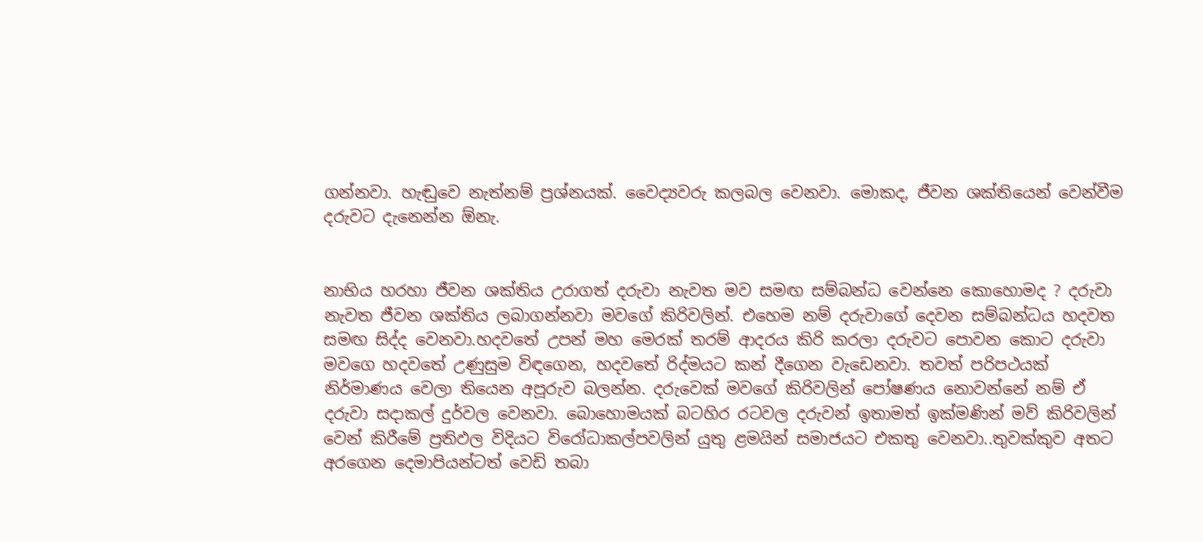ගන්නවා. හැඬුවෙ නැත්නම් ප්‍රශ්නයක්. වෛද්‍යවරු කලබල වෙනවා. මොකද, ජීවන ශක්තියෙන් වෙන්වීම දරුවට දැනෙන්න ඕනැ.


නාභිය හරහා ජීවන ශක්තිය උරාගත් දරුවා නැවත මව සමඟ සම්බන්ධ වෙන්නෙ කොහොමද ? දරුවා නැවත ජීවන ශක්තිය ලබාගන්නවා මවගේ කිරිවලින්. එහෙම නම් දරුවාගේ දෙවන සම්බන්ධය හදවත සමඟ සිද්ද වෙනවා.හදවතේ උපන් මහ මෙරක් තරම් ආදරය කිරි කරලා දරුවට පොවන කොට දරුවා මවගෙ හදවතේ උණුසුම විඳගෙන, හදවතේ රිද්මයට කන් දීගෙන වැඩෙනවා. තවත් පරිපථයක් නිර්මාණය වෙලා තියෙන අපූරුව බලන්න. දරුවෙක් මවගේ කිරිවලින් පෝෂණය නොවන්නේ නම් ඒ දරුවා සදාකල් දුර්වල වෙනවා. බොහොමයක් බටහිර රටවල දරුවන් ඉතාමත් ඉක්මණින් මව් කිරිවලින් වෙන් කිරීමේ ප්‍රතිඵල විදියට විරෝධාකල්පවලින් යුතු ළමයින් සමාජයට එකතු වෙනවා..තුවක්කුව අතට අරගෙන දෙමාපියන්ටත් වෙඩි තබා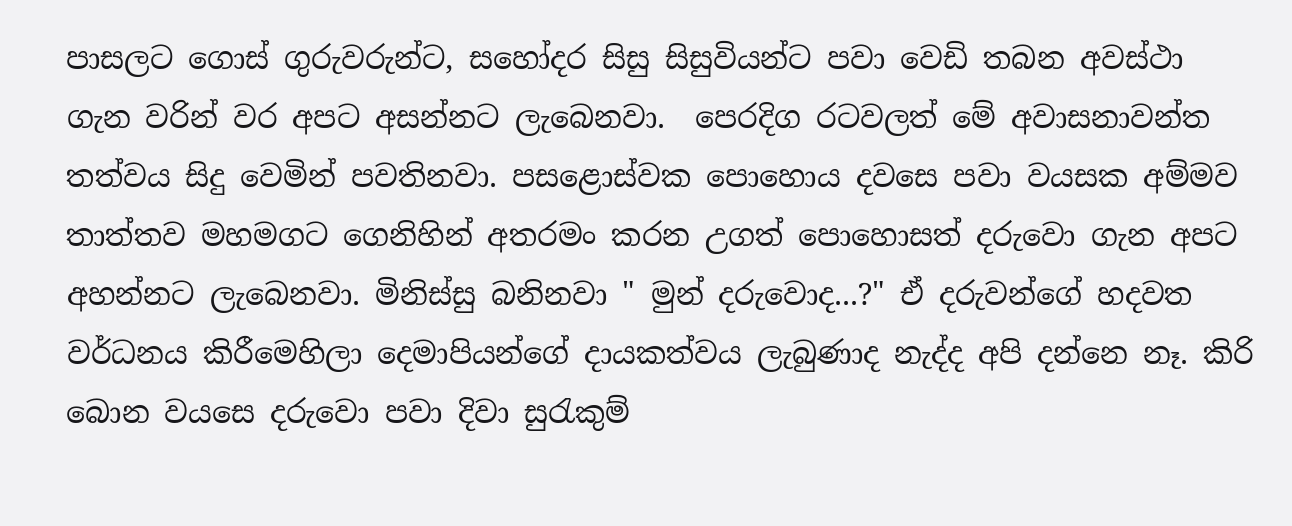පාසලට ගොස් ගුරුවරුන්ට, සහෝදර සිසු සිසුවියන්ට පවා වෙඩි තබන අවස්ථා ගැන වරින් වර අපට අසන්නට ලැබෙනවා.  පෙරදිග රටවලත් මේ අවාසනාවන්ත තත්වය සිදු වෙමින් පවතිනවා. පසළොස්වක පොහොය දවසෙ පවා වයසක අම්මව තාත්තව මහමගට ගෙනිහින් අතරමං කරන උගත් පොහොසත් දරුවො ගැන අපට අහන්නට ලැබෙනවා. මිනිස්සු බනිනවා " මුන් දරුවොද...?" ඒ දරුවන්ගේ හදවත වර්ධනය කිරීමෙහිලා දෙමාපියන්ගේ දායකත්වය ලැබුණාද නැද්ද අපි දන්නෙ නෑ. කිරි බොන වයසෙ දරුවො පවා දිවා සුරැකුම්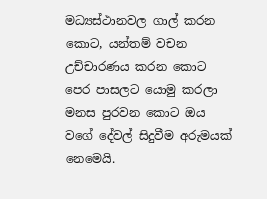මධ්‍යස්ථානවල ගාල් කරන කොට, යන්තම් වචන උච්චාරණය කරන කොට පෙර පාසලට යොමු කරලා මනස පුරවන කොට ඔය වගේ දේවල් සිදුවීම අරුමයක් නෙමෙයි.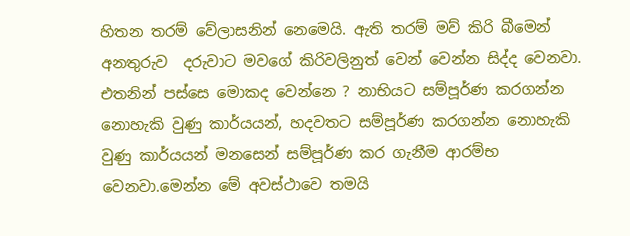හිතන තරම් වේලාසනින් නෙමෙයි. ඇති තරම් මව් කිරි බීමෙන් අනතුරුව  දරුවාට මවගේ කිරිවලිනුත් වෙන් වෙන්න සිද්ද වෙනවා. එතනින් පස්සෙ මොකද වෙන්නෙ ? නාභියට සම්පූර්ණ කරගන්න නොහැකි වුණු කාර්යයන්, හදවතට සම්පූර්ණ කරගන්න නොහැකි වුණු කාර්යයන් මනසෙන් සම්පූර්ණ කර ගැනීම ආරම්භ වෙනවා.මෙන්න මේ අවස්ථාවෙ තමයි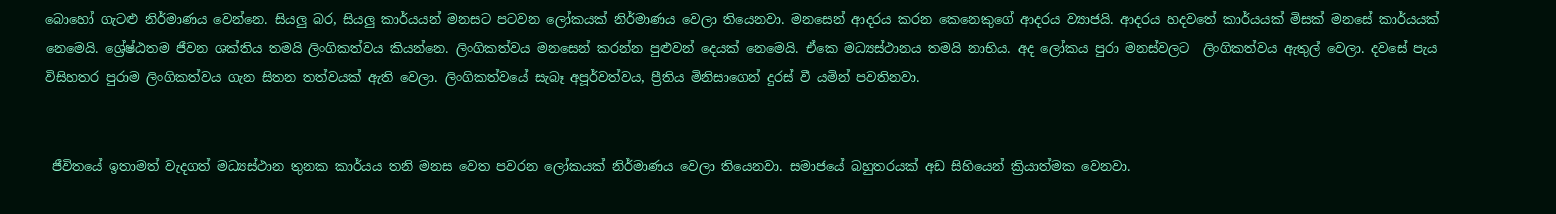බොහෝ ගැටළු නිර්මාණය වෙන්නෙ. සියලු බර, සියලු කාර්යයන් මනසට පටවන ලෝකයක් නිර්මාණය වෙලා තියෙනවා. මනසෙන් ආදරය කරන කෙනෙකුගේ ආදරය ව්‍යාජයි. ආදරය හදවතේ කාර්යයක් මිසක් මනසේ කාර්යයක් නෙමෙයි. ශ්‍රේෂ්ඨතම ජීවන ශක්තිය තමයි ලිංගිකත්වය කියන්නෙ. ලිංගිකත්වය මනසෙන් කරන්න පුළුවන් දෙයක් නෙමෙයි. ඒකෙ මධ්‍යස්ථානය තමයි නාභිය. අද ලෝකය පුරා මනස්වලට  ලිංගිකත්වය ඇතුල් වෙලා. දවසේ පැය විසිහතර පුරාම ලිංගිකත්වය ගැන සිතන තත්වයක් ඇති වෙලා. ලිංගිකත්වයේ සැබෑ අපූර්වත්වය, ප්‍රීතිය මිනිසාගෙන් දුරස් වී යමින් පවතිනවා.


 ජීවිතයේ ඉතාමත් වැදගත් මධ්‍යස්ථාන තුනක කාර්යය තනි මනස වෙත පවරන ලෝකයක් නිර්මාණය වෙලා තියෙනවා. සමාජයේ බහුතරයක් අඩ සිහියෙන් ක්‍රියාත්මක වෙනවා.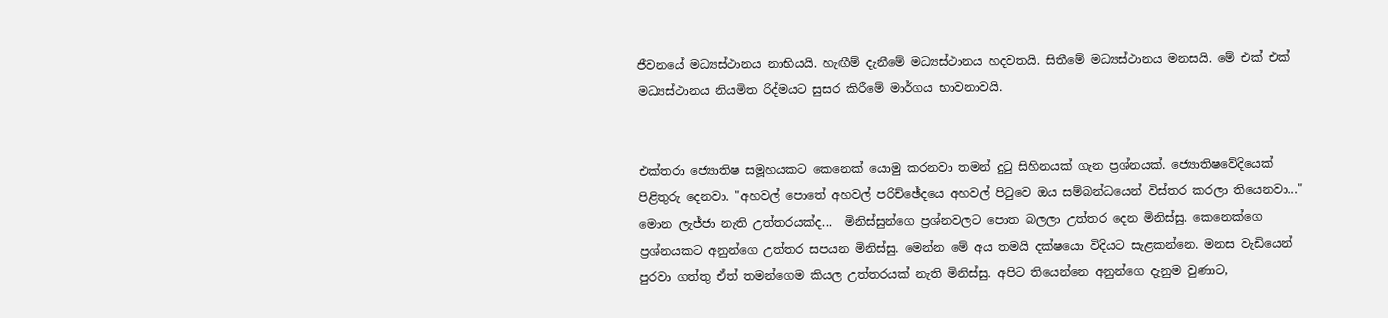ජීවනයේ මධ්‍යස්ථානය නාභියයි. හැඟීම් දැනීමේ මධ්‍යස්ථානය හදවතයි. සිතීමේ මධ්‍යස්ථානය මනසයි. මේ එක් එක් මධ්‍යස්ථානය නියමිත රිද්මයට සුසර කිරීමේ මාර්ගය භාවනාවයි.


එක්තරා ජ්‍යොතිෂ සමූහයකට කෙනෙක් යොමු කරනවා තමන් දුටු සිහිනයක් ගැන ප්‍රශ්නයක්. ජ්‍යොතිෂවේදියෙක් පිළිතුරු දෙනවා. "අහවල් පොතේ අහවල් පරිච්ඡේදයෙ අහවල් පිටුවෙ ඔය සම්බන්ධයෙන් විස්තර කරලා තියෙනවා..." මොන ලැජ්ජා නැති උත්තරයක්ද...  මිනිස්සුන්ගෙ ප්‍රශ්නවලට පොත බලලා උත්තර දෙන මිනිස්සු. කෙනෙක්ගෙ ප්‍රශ්නයකට අනුන්ගෙ උත්තර සපයන මිනිස්සු. මෙන්න මේ අය තමයි දක්ෂයො විදියට සැළකන්නෙ. මනස වැඩියෙන් පුරවා ගත්තු ඒත් තමන්ගෙම කියල උත්තරයක් නැති මිනිස්සු. අපිට තියෙන්නෙ අනුන්ගෙ දැනුම වුණාට,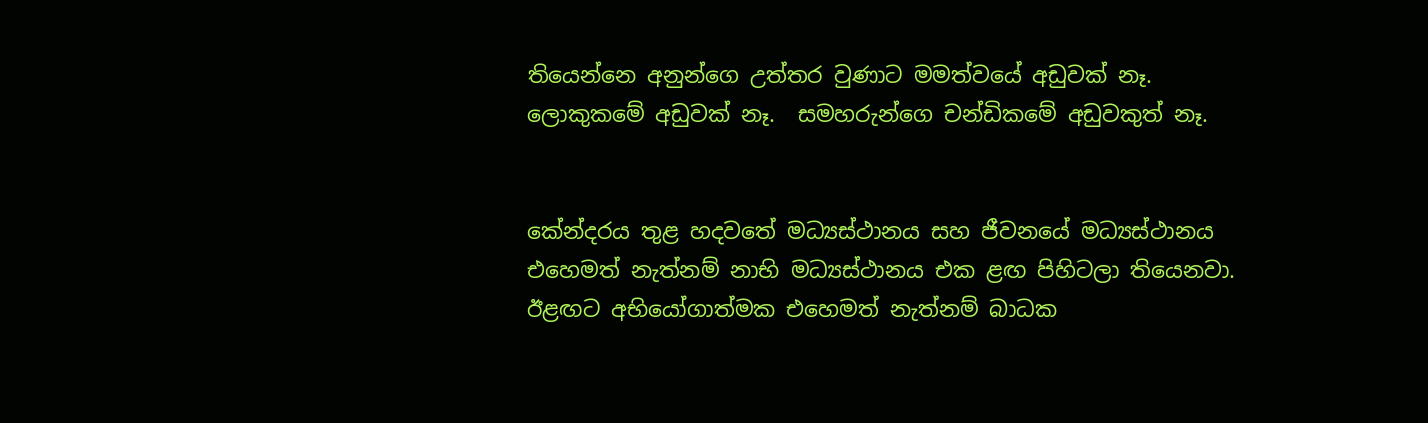තියෙන්නෙ අනුන්ගෙ උත්තර වුණාට මමත්වයේ අඩුවක් නෑ. ලොකුකමේ අඩුවක් නෑ.  සමහරුන්ගෙ චන්ඩිකමේ අඩුවකුත් නෑ.


කේන්දරය තුළ හදවතේ මධ්‍යස්ථානය සහ ජීවනයේ මධ්‍යස්ථානය එහෙමත් නැත්නම් නාභි මධ්‍යස්ථානය එක ළඟ පිහිටලා තියෙනවා. ඊළඟට අභියෝගාත්මක එහෙමත් නැත්නම් බාධක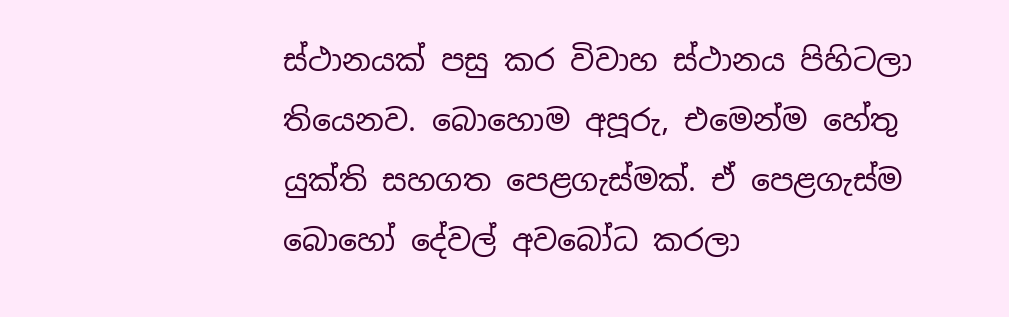ස්ථානයක් පසු කර විවාහ ස්ථානය පිහිටලා තියෙනව. බොහොම අපූරු, එමෙන්ම හේතු යුක්ති සහගත පෙළගැස්මක්. ඒ පෙළගැස්ම බොහෝ දේවල් අවබෝධ කරලා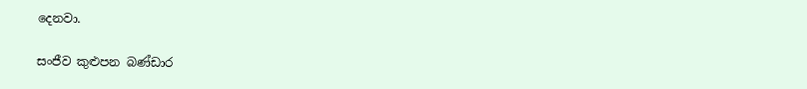දෙනවා.

සංජීව කුළුපන බණ්ඩාර